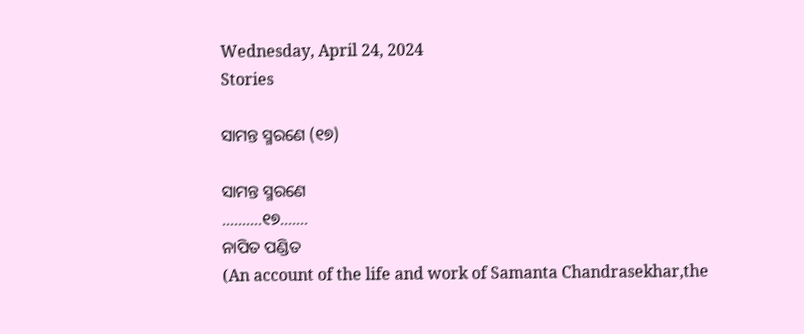Wednesday, April 24, 2024
Stories

ସାମନ୍ତ ସ୍ମରଣେ (୧୭)

ସାମନ୍ତ ସ୍ମରଣେ
……….୧୭…….
ନାପିତ ପଣ୍ଡିତ
(An account of the life and work of Samanta Chandrasekhar,the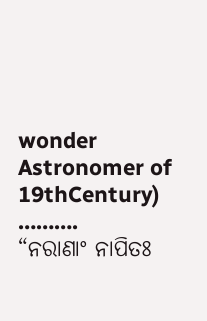wonder Astronomer of 19thCentury)
……….
“ନରାଣାଂ ନାପିତଃ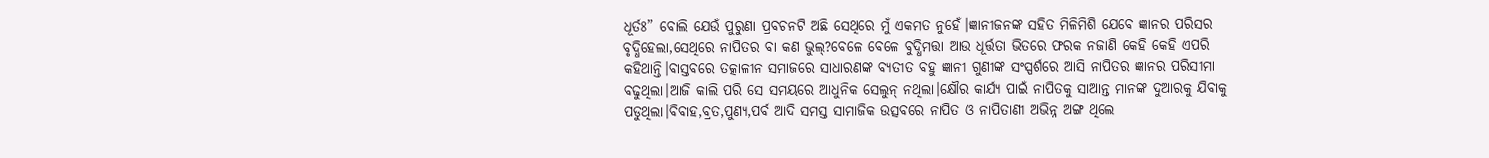ଧୂର୍ତଃ” ବୋଲି ଯେଉଁ ପୁରୁଣା ପ୍ରବଚନଟି ଅଛି ସେଥିରେ ମୁଁ ଏକମତ ନୁହେଁ।ଜ୍ଞାନୀଜନଙ୍କ ସହିତ ମିଳିମିଶି ଯେବେ ଜ୍ଞାନର ପରିସର ବୃଦ୍ଧିହେଲା,ସେଥିରେ ନାପିତର ବା କଣ ଭୁଲ୍?ବେଳେ ବେଳେ ବୁଦ୍ଧିମତ୍ତା ଆଉ ଧୂର୍ତ୍ତତା ଭିତରେ ଫରକ ନଜାଣି କେହି କେହି ଏପରି କହିଥାନ୍ତି।ବାସ୍ତବରେ ତତ୍କାଳୀନ ସମାଜରେ ସାଧାରଣଙ୍କ ବ୍ୟତୀତ ବହୁ ଜ୍ଞାନୀ ଗୁଣୀଙ୍କ ସଂସ୍ପର୍ଶରେ ଆସି ନାପିତର ଜ୍ଞାନର ପରିସୀମା ବଢୁଥିଲା।ଆଜି କାଲି ପରି ସେ ସମୟରେ ଆଧୁନିକ ସେଲୁନ୍ ନଥିଲା।କ୍ଷୌର କାର୍ଯ୍ୟ ପାଇଁ ନାପିତକୁ ସାଆନ୍ତ ମାନଙ୍କ ଦୁଆରକୁ ଯିବାକୁ ପଡୁଥିଲା।ବିବାହ,ବ୍ରତ,ପୁଣ୍ୟ,ପର୍ବ ଆଦି ସମସ୍ତ ସାମାଜିକ ଉତ୍ସବରେ ନାପିତ ଓ ନାପିତାଣୀ ଅଭିନ୍ନ ଅଙ୍ଗ ଥିଲେ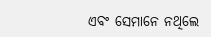ଏବଂ ସେମାନେ ନଥିଲେ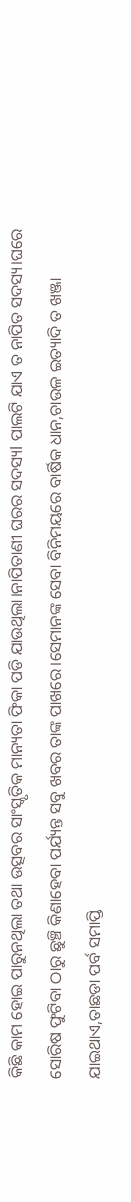କିଛି କାମ ହୋଇ ପାରୁନଥିଲା ତଥା ଉତ୍ସବର ସାଂସ୍କୃତିକ ମାନ୍ୟତା ଫିକା ପଡି ଯାଉଥିଲା।ନାପିତାଣୀ ଘରର ସଦସ୍ୟl ପାଲଟି ଯାଏ ତ ନାପିତ ସଦସ୍ୟ।ଘରେ ସୋରିଷ ଫୁଟିବା ଠାରୁ ଛୁଞ୍ଚି କିଣାହେବା ପର୍ଯ୍ୟନ୍ତ ସବୁ ଖବର ତାଙ୍କ ପାଖରେ।ସେମାନଙ୍କ ସେବା ବିନିମୟରେ ବାର୍ଷିକ ଧାନ,ଚାଉଳ ଇତ୍ୟାଦି ତ ଖଞ୍ଜା ଯାଇଥାଏ,ତାଛଡା ପର୍ବ ସମାପ୍ତି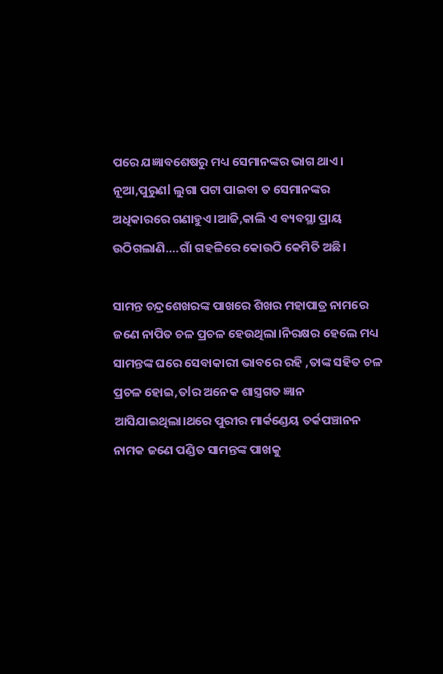ପରେ ଯଜ୍ଞାବଶେଷରୁ ମଧ୍ୟ ସେମାନଙ୍କର ଭାଗ ଥାଏ।
ନୂଆ,ପୁରୁଣl ଲୁଗା ପଟା ପାଇବା ତ ସେମାନଙ୍କର ଅଧିକାରରେ ଗଣାହୁଏ।ଆଜି,କାଲି ଏ ବ୍ୟବସ୍ଥା ପ୍ରାୟ ଉଠିଗଲାଣି….ଗାଁ ଗହଳିରେ କୋଉଠି କେମିତି ଅଛି।

ସାମନ୍ତ ଚନ୍ଦ୍ରଶେଖରଙ୍କ ପାଖରେ ଶିଖର ମହାପାତ୍ର ନାମରେ ଜଣେ ନାପିତ ଚଳ ପ୍ରଚଳ ହେଉଥିଲା।ନିରକ୍ଷର ହେଲେ ମଧ୍ୟ ସାମନ୍ତଙ୍କ ଘରେ ସେବାକାରୀ ଭାବରେ ରହି ,ତାଙ୍କ ସହିତ ଚଳ ପ୍ରଚଳ ହୋଇ,ତlର ଅନେକ ଶାସ୍ତ୍ରଗତ ଜ୍ଞାନ ଆସିଯାଇଥିଲା।ଥରେ ପୁରୀର ମାର୍କଣ୍ଡେୟ ତର୍କପଞ୍ଚାନନ ନାମକ ଜଣେ ପଣ୍ଡିତ ସାମନ୍ତଙ୍କ ପାଖକୁ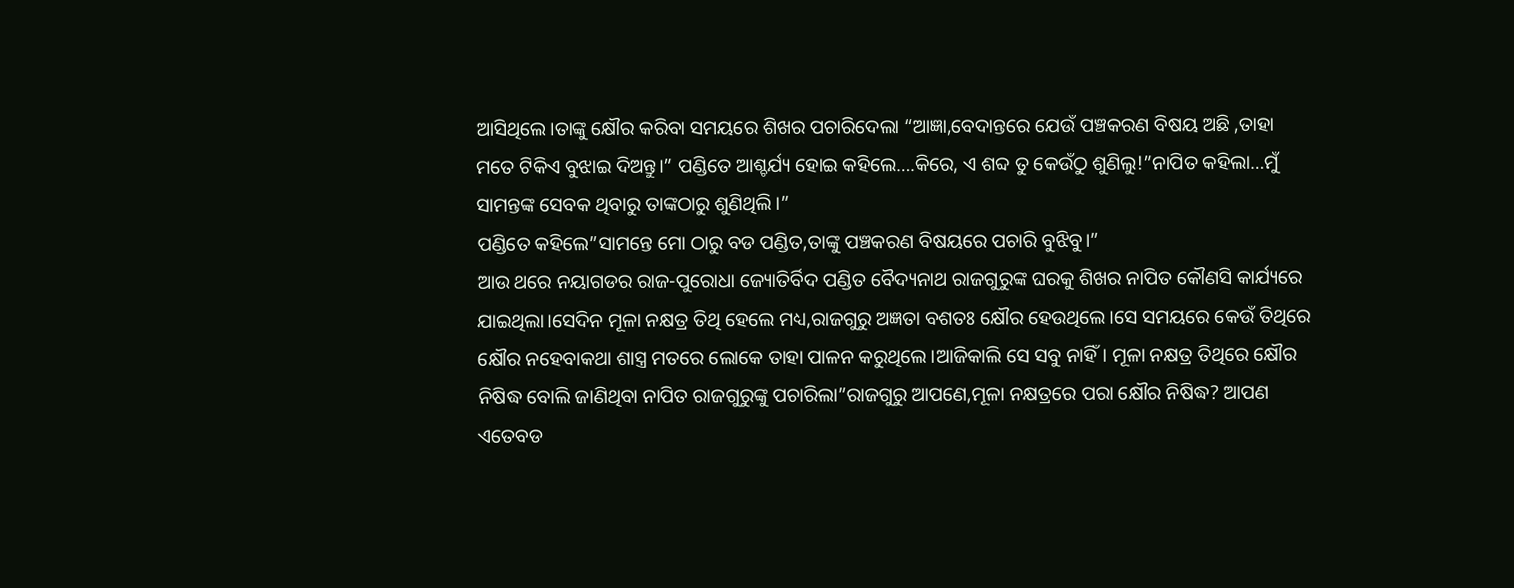ଆସିଥିଲେ।ତାଙ୍କୁ କ୍ଷୌର କରିବା ସମୟରେ ଶିଖର ପଚାରିଦେଲା “ଆଜ୍ଞା,ବେଦାନ୍ତରେ ଯେଉଁ ପଞ୍ଚକରଣ ବିଷୟ ଅଛି ,ତାହା ମତେ ଟିକିଏ ବୁଝାଇ ଦିଅନ୍ତୁ।” ପଣ୍ଡିତେ ଆଶ୍ଚର୍ଯ୍ୟ ହୋଇ କହିଲେ….କିରେ, ଏ ଶବ୍ଦ ତୁ କେଉଁଠୁ ଶୁଣିଲୁ!”ନାପିତ କହିଲା…ମୁଁ ସାମନ୍ତଙ୍କ ସେବକ ଥିବାରୁ ତାଙ୍କଠାରୁ ଶୁଣିଥିଲି।”
ପଣ୍ଡିତେ କହିଲେ”ସାମନ୍ତେ ମୋ ଠାରୁ ବଡ ପଣ୍ଡିତ,ତାଙ୍କୁ ପଞ୍ଚକରଣ ବିଷୟରେ ପଚାରି ବୁଝିବୁ।”
ଆଉ ଥରେ ନୟାଗଡର ରାଜ-ପୁରୋଧା ଜ୍ୟୋତିର୍ବିଦ ପଣ୍ଡିତ ବୈଦ୍ୟନାଥ ରାଜଗୁରୁଙ୍କ ଘରକୁ ଶିଖର ନାପିତ କୌଣସି କାର୍ଯ୍ୟରେ ଯାଇଥିଲା।ସେଦିନ ମୂଳା ନକ୍ଷତ୍ର ତିଥି ହେଲେ ମଧ୍ୟ,ରାଜଗୁରୁ ଅଜ୍ଞତା ବଶତଃ କ୍ଷୌର ହେଉଥିଲେ।ସେ ସମୟରେ କେଉଁ ତିଥିରେ କ୍ଷୌର ନହେବାକଥା ଶାସ୍ତ୍ର ମତରେ ଲୋକେ ତାହା ପାଳନ କରୁଥିଲେ।ଆଜିକାଲି ସେ ସବୁ ନାହିଁ। ମୂଳା ନକ୍ଷତ୍ର ତିଥିରେ କ୍ଷୌର ନିଷିଦ୍ଧ ବୋଲି ଜାଣିଥିବା ନାପିତ ରାଜଗୁରୁଙ୍କୁ ପଚାରିଲା”ରାଜଗୁରୁ ଆପଣେ,ମୂଳା ନକ୍ଷତ୍ରରେ ପରା କ୍ଷୌର ନିଷିଦ୍ଧ? ଆପଣ ଏତେବଡ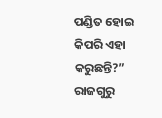ପଣ୍ଡିତ ହୋଇ କିପରି ଏହା କରୁଛନ୍ତି?”
ରାଜଗୁରୁ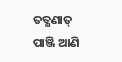ତତ୍କ୍ଷଣାତ୍ ପାଞ୍ଜି ଆଣି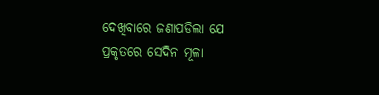ଦେଖିବାରେ ଜଣାପଡିଲା ଯେ ପ୍ରକୃତରେ ସେଦିନ ମୂଳା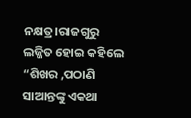ନକ୍ଷତ୍ର।ରାଜଗୁରୁ ଲଜ୍ଜିତ ହୋଇ କହିଲେ “ଶିଖର ,ପଠାଣି ସାଆନ୍ତଙ୍କୁ ଏକଥା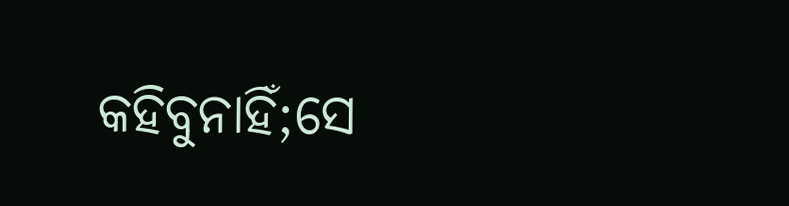କହିବୁନାହିଁ;ସେ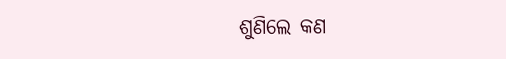ଶୁଣିଲେ କଣ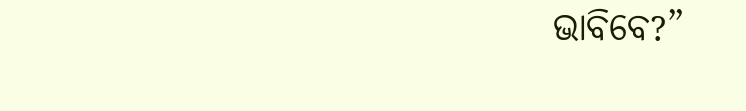ଭାବିବେ?”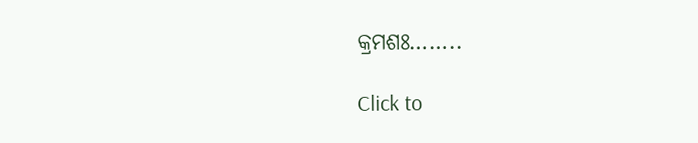କ୍ରମଶଃ……..

Click to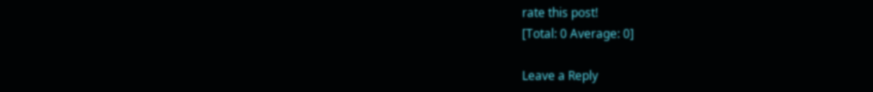rate this post!
[Total: 0 Average: 0]

Leave a Reply